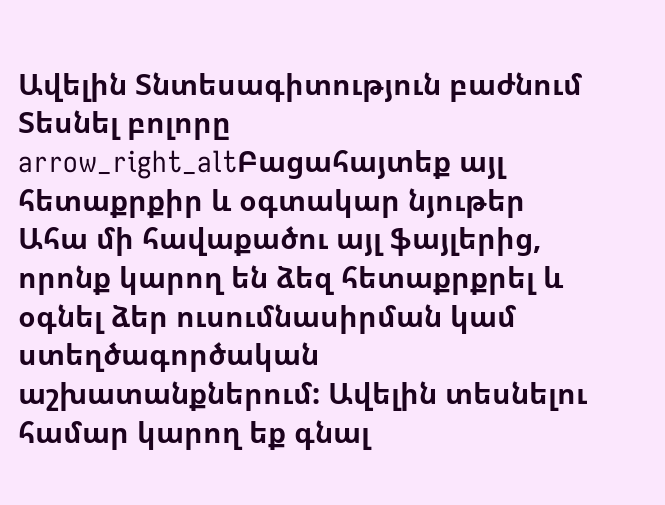Ավելին Տնտեսագիտություն բաժնում
Տեսնել բոլորը arrow_right_altԲացահայտեք այլ հետաքրքիր և օգտակար նյութեր
Ահա մի հավաքածու այլ ֆայլերից, որոնք կարող են ձեզ հետաքրքրել և օգնել ձեր ուսումնասիրման կամ ստեղծագործական աշխատանքներում: Ավելին տեսնելու համար կարող եք գնալ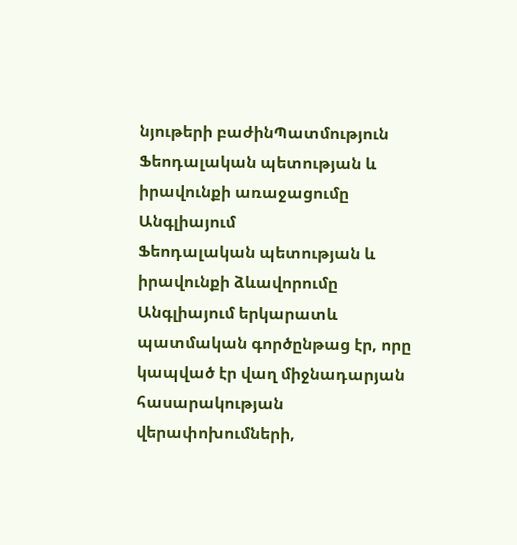նյութերի բաժինՊատմություն
Ֆեոդալական պետության և իրավունքի առաջացումը Անգլիայում
Ֆեոդալական պետության և իրավունքի ձևավորումը Անգլիայում երկարատև պատմական գործընթաց էր, որը կապված էր վաղ միջնադարյան հասարակության վերափոխումների,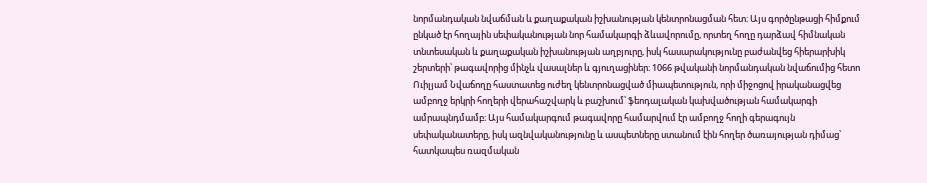նորմանդական նվաճման և քաղաքական իշխանության կենտրոնացման հետ։ Այս գործընթացի հիմքում ընկած էր հողային սեփականության նոր համակարգի ձևավորումը, որտեղ հողը դարձավ հիմնական տնտեսական և քաղաքական իշխանության աղբյուրը, իսկ հասարակությունը բաժանվեց հիերարխիկ շերտերի՝ թագավորից մինչև վասալներ և գյուղացիներ։ 1066 թվականի նորմանդական նվաճումից հետո Ուիլյամ Նվաճողը հաստատեց ուժեղ կենտրոնացված միապետություն, որի միջոցով իրականացվեց ամբողջ երկրի հողերի վերահաշվարկ և բաշխում՝ ֆեոդալական կախվածության համակարգի ամրապնդմամբ։ Այս համակարգում թագավորը համարվում էր ամբողջ հողի գերագույն սեփականատերը, իսկ ազնվականությունը և ասպետները ստանում էին հողեր ծառայության դիմաց՝ հատկապես ռազմական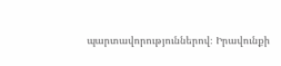պարտավորություններով։ Իրավունքի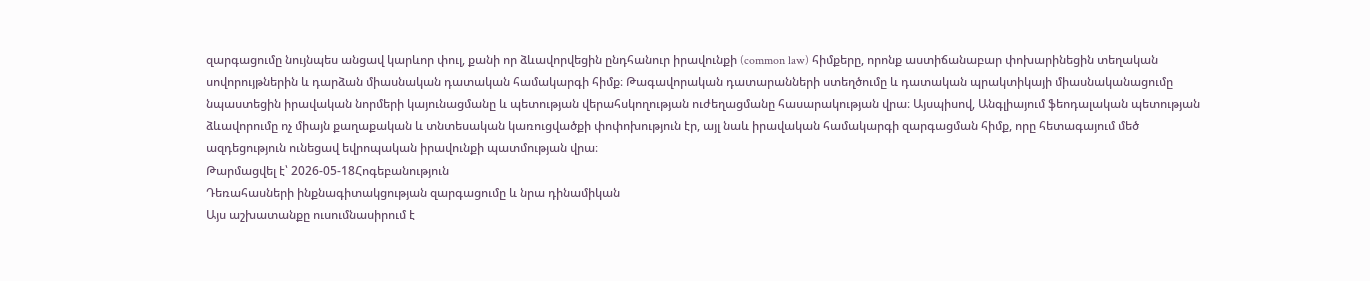զարգացումը նույնպես անցավ կարևոր փուլ, քանի որ ձևավորվեցին ընդհանուր իրավունքի (common law) հիմքերը, որոնք աստիճանաբար փոխարինեցին տեղական սովորույթներին և դարձան միասնական դատական համակարգի հիմք։ Թագավորական դատարանների ստեղծումը և դատական պրակտիկայի միասնականացումը նպաստեցին իրավական նորմերի կայունացմանը և պետության վերահսկողության ուժեղացմանը հասարակության վրա։ Այսպիսով, Անգլիայում ֆեոդալական պետության ձևավորումը ոչ միայն քաղաքական և տնտեսական կառուցվածքի փոփոխություն էր, այլ նաև իրավական համակարգի զարգացման հիմք, որը հետագայում մեծ ազդեցություն ունեցավ եվրոպական իրավունքի պատմության վրա։
Թարմացվել է՝ 2026-05-18Հոգեբանություն
Դեռահասների ինքնագիտակցության զարգացումը և նրա դինամիկան
Այս աշխատանքը ուսումնասիրում է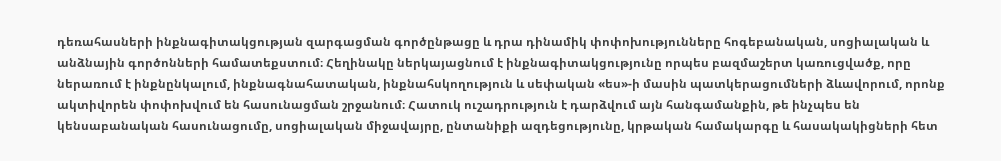դեռահասների ինքնագիտակցության զարգացման գործընթացը և դրա դինամիկ փոփոխությունները հոգեբանական, սոցիալական և անձնային գործոնների համատեքստում։ Հեղինակը ներկայացնում է ինքնագիտակցությունը որպես բազմաշերտ կառուցվածք, որը ներառում է ինքնընկալում, ինքնագնահատական, ինքնահսկողություն և սեփական «ես»-ի մասին պատկերացումների ձևավորում, որոնք ակտիվորեն փոփոխվում են հասունացման շրջանում։ Հատուկ ուշադրություն է դարձվում այն հանգամանքին, թե ինչպես են կենսաբանական հասունացումը, սոցիալական միջավայրը, ընտանիքի ազդեցությունը, կրթական համակարգը և հասակակիցների հետ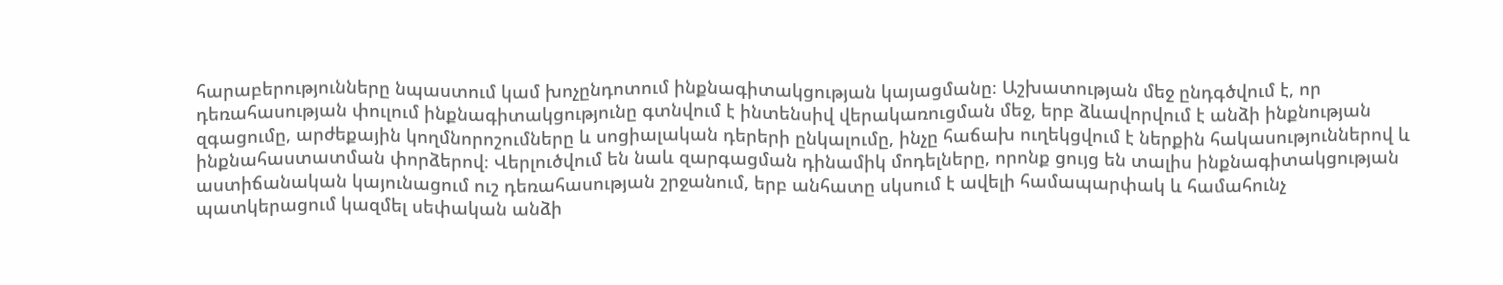հարաբերությունները նպաստում կամ խոչընդոտում ինքնագիտակցության կայացմանը։ Աշխատության մեջ ընդգծվում է, որ դեռահասության փուլում ինքնագիտակցությունը գտնվում է ինտենսիվ վերակառուցման մեջ, երբ ձևավորվում է անձի ինքնության զգացումը, արժեքային կողմնորոշումները և սոցիալական դերերի ընկալումը, ինչը հաճախ ուղեկցվում է ներքին հակասություններով և ինքնահաստատման փորձերով։ Վերլուծվում են նաև զարգացման դինամիկ մոդելները, որոնք ցույց են տալիս ինքնագիտակցության աստիճանական կայունացում ուշ դեռահասության շրջանում, երբ անհատը սկսում է ավելի համապարփակ և համահունչ պատկերացում կազմել սեփական անձի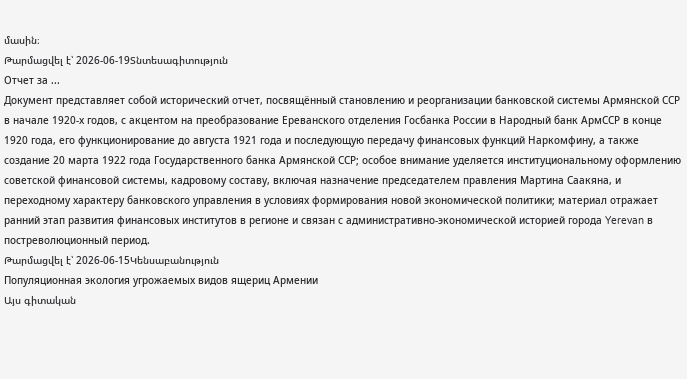մասին։
Թարմացվել է՝ 2026-06-19Տնտեսագիտություն
Отчет за ...
Документ представляет собой исторический отчет, посвящённый становлению и реорганизации банковской системы Армянской ССР в начале 1920-х годов, с акцентом на преобразование Ереванского отделения Госбанка России в Народный банк АрмССР в конце 1920 года, его функционирование до августа 1921 года и последующую передачу финансовых функций Наркомфину, а также создание 20 марта 1922 года Государственного банка Армянской ССР; особое внимание уделяется институциональному оформлению советской финансовой системы, кадровому составу, включая назначение председателем правления Мартина Саакяна, и переходному характеру банковского управления в условиях формирования новой экономической политики; материал отражает ранний этап развития финансовых институтов в регионе и связан с административно-экономической историей города Yerevan в постреволюционный период.
Թարմացվել է՝ 2026-06-15Կենսաբանություն
Популяционная экология угрожаемых видов ящериц Армении
Այս գիտական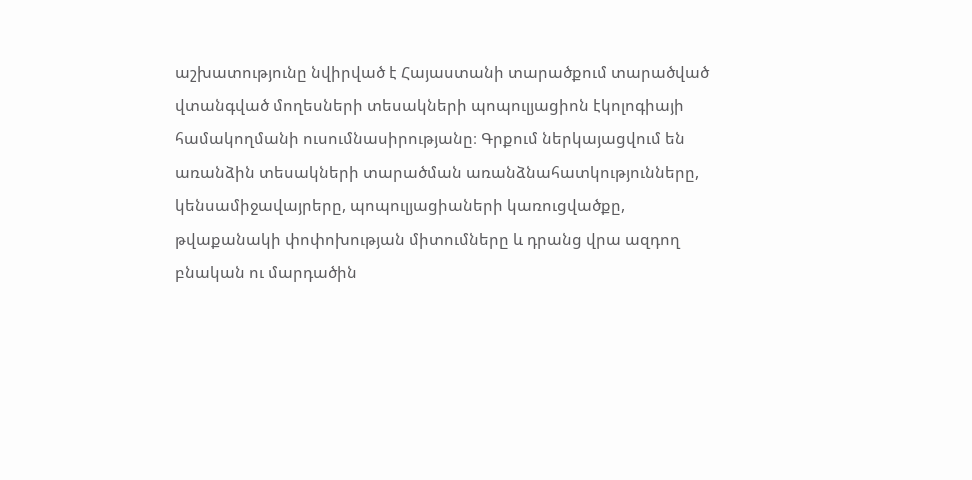աշխատությունը նվիրված է Հայաստանի տարածքում տարածված վտանգված մողեսների տեսակների պոպուլյացիոն էկոլոգիայի համակողմանի ուսումնասիրությանը։ Գրքում ներկայացվում են առանձին տեսակների տարածման առանձնահատկությունները, կենսամիջավայրերը, պոպուլյացիաների կառուցվածքը, թվաքանակի փոփոխության միտումները և դրանց վրա ազդող բնական ու մարդածին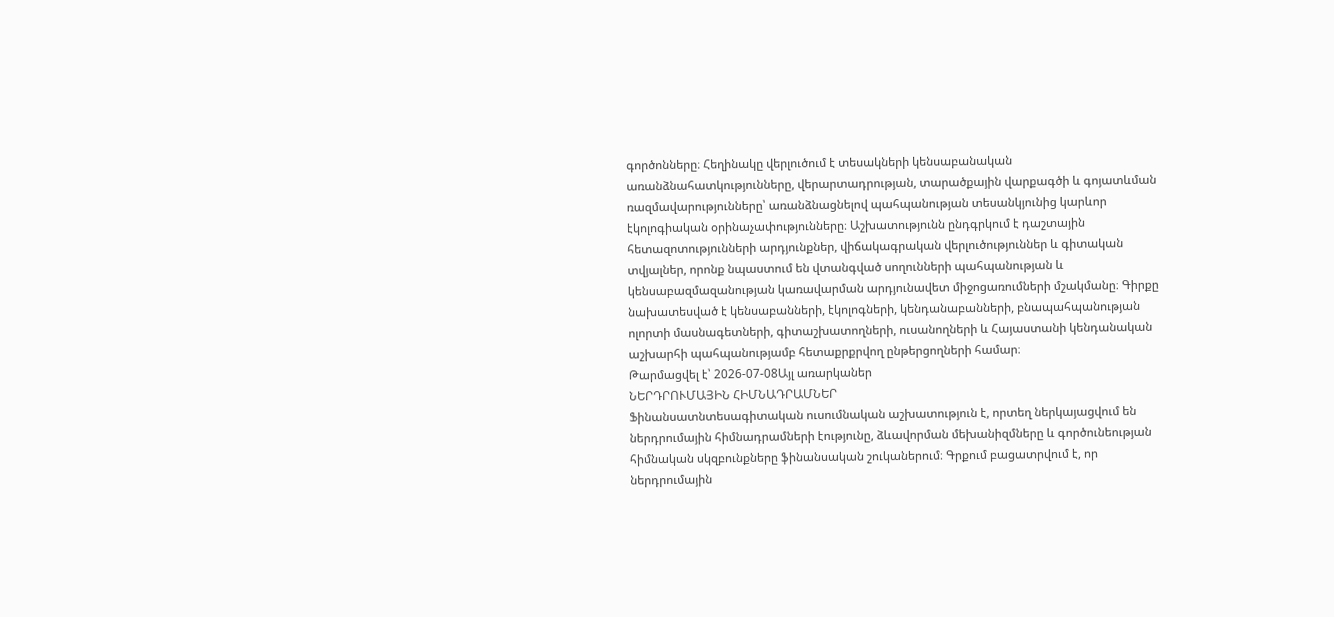գործոնները։ Հեղինակը վերլուծում է տեսակների կենսաբանական առանձնահատկությունները, վերարտադրության, տարածքային վարքագծի և գոյատևման ռազմավարությունները՝ առանձնացնելով պահպանության տեսանկյունից կարևոր էկոլոգիական օրինաչափությունները։ Աշխատությունն ընդգրկում է դաշտային հետազոտությունների արդյունքներ, վիճակագրական վերլուծություններ և գիտական տվյալներ, որոնք նպաստում են վտանգված սողունների պահպանության և կենսաբազմազանության կառավարման արդյունավետ միջոցառումների մշակմանը։ Գիրքը նախատեսված է կենսաբանների, էկոլոգների, կենդանաբանների, բնապահպանության ոլորտի մասնագետների, գիտաշխատողների, ուսանողների և Հայաստանի կենդանական աշխարհի պահպանությամբ հետաքրքրվող ընթերցողների համար։
Թարմացվել է՝ 2026-07-08Այլ առարկաներ
ՆԵՐԴՐՈՒՄԱՅԻՆ ՀԻՄՆԱԴՐԱՄՆԵՐ
Ֆինանսատնտեսագիտական ուսումնական աշխատություն է, որտեղ ներկայացվում են ներդրումային հիմնադրամների էությունը, ձևավորման մեխանիզմները և գործունեության հիմնական սկզբունքները ֆինանսական շուկաներում։ Գրքում բացատրվում է, որ ներդրումային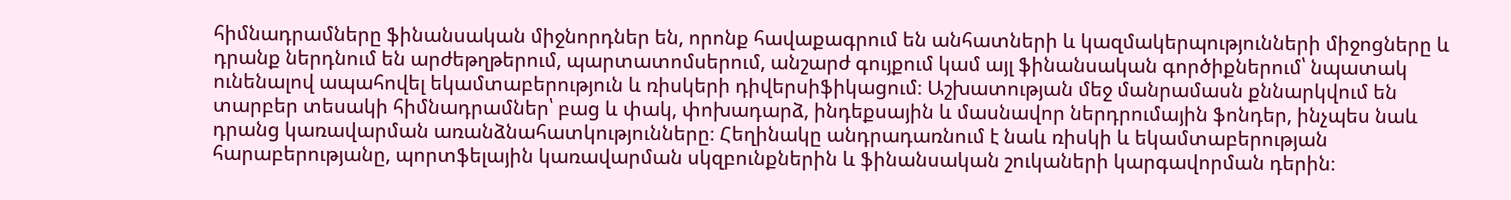հիմնադրամները ֆինանսական միջնորդներ են, որոնք հավաքագրում են անհատների և կազմակերպությունների միջոցները և դրանք ներդնում են արժեթղթերում, պարտատոմսերում, անշարժ գույքում կամ այլ ֆինանսական գործիքներում՝ նպատակ ունենալով ապահովել եկամտաբերություն և ռիսկերի դիվերսիֆիկացում։ Աշխատության մեջ մանրամասն քննարկվում են տարբեր տեսակի հիմնադրամներ՝ բաց և փակ, փոխադարձ, ինդեքսային և մասնավոր ներդրումային ֆոնդեր, ինչպես նաև դրանց կառավարման առանձնահատկությունները։ Հեղինակը անդրադառնում է նաև ռիսկի և եկամտաբերության հարաբերությանը, պորտֆելային կառավարման սկզբունքներին և ֆինանսական շուկաների կարգավորման դերին։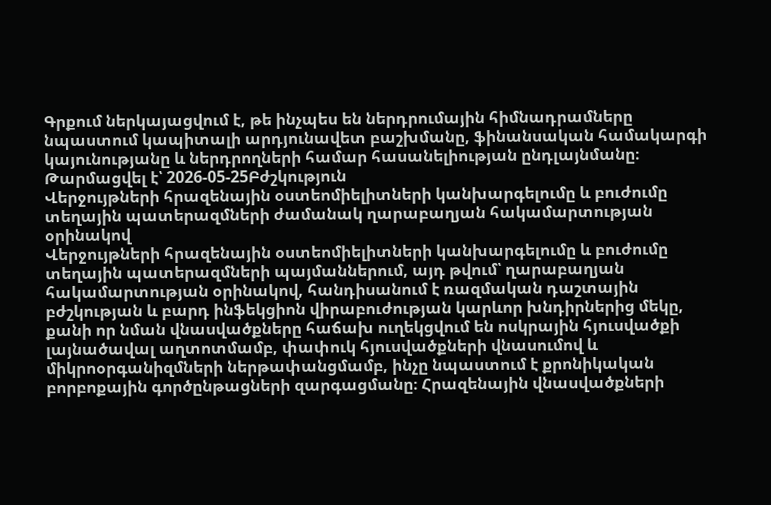Գրքում ներկայացվում է, թե ինչպես են ներդրումային հիմնադրամները նպաստում կապիտալի արդյունավետ բաշխմանը, ֆինանսական համակարգի կայունությանը և ներդրողների համար հասանելիության ընդլայնմանը։
Թարմացվել է՝ 2026-05-25Բժշկություն
Վերջույթների հրազենային օստեոմիելիտների կանխարգելումը և բուժումը տեղային պատերազմների ժամանակ ղարաբաղյան հակամարտության օրինակով
Վերջույթների հրազենային օստեոմիելիտների կանխարգելումը և բուժումը տեղային պատերազմների պայմաններում, այդ թվում՝ ղարաբաղյան հակամարտության օրինակով, հանդիսանում է ռազմական դաշտային բժշկության և բարդ ինֆեկցիոն վիրաբուժության կարևոր խնդիրներից մեկը, քանի որ նման վնասվածքները հաճախ ուղեկցվում են ոսկրային հյուսվածքի լայնածավալ աղտոտմամբ, փափուկ հյուսվածքների վնասումով և միկրոօրգանիզմների ներթափանցմամբ, ինչը նպաստում է քրոնիկական բորբոքային գործընթացների զարգացմանը։ Հրազենային վնասվածքների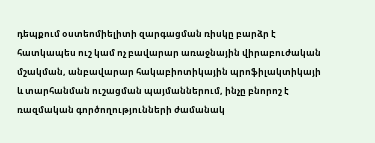դեպքում օստեոմիելիտի զարգացման ռիսկը բարձր է հատկապես ուշ կամ ոչ բավարար առաջնային վիրաբուժական մշակման, անբավարար հակաբիոտիկային պրոֆիլակտիկայի և տարհանման ուշացման պայմաններում, ինչը բնորոշ է ռազմական գործողությունների ժամանակ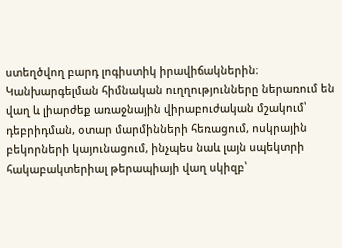ստեղծվող բարդ լոգիստիկ իրավիճակներին։ Կանխարգելման հիմնական ուղղությունները ներառում են վաղ և լիարժեք առաջնային վիրաբուժական մշակում՝ դեբրիդման, օտար մարմինների հեռացում, ոսկրային բեկորների կայունացում, ինչպես նաև լայն սպեկտրի հակաբակտերիալ թերապիայի վաղ սկիզբ՝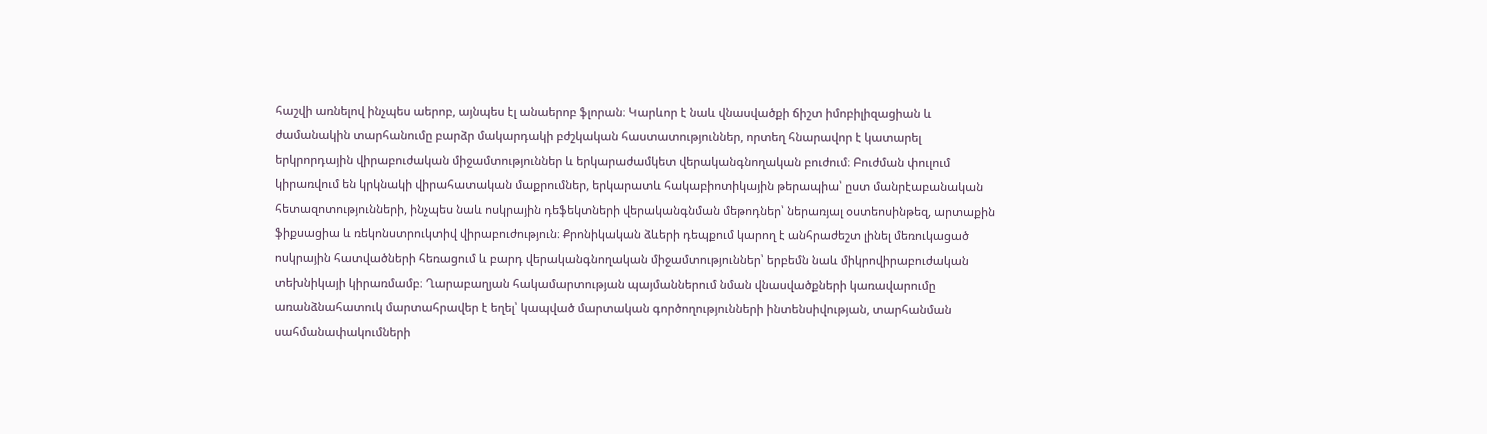հաշվի առնելով ինչպես աերոբ, այնպես էլ անաերոբ ֆլորան։ Կարևոր է նաև վնասվածքի ճիշտ իմոբիլիզացիան և ժամանակին տարհանումը բարձր մակարդակի բժշկական հաստատություններ, որտեղ հնարավոր է կատարել երկրորդային վիրաբուժական միջամտություններ և երկարաժամկետ վերականգնողական բուժում։ Բուժման փուլում կիրառվում են կրկնակի վիրահատական մաքրումներ, երկարատև հակաբիոտիկային թերապիա՝ ըստ մանրէաբանական հետազոտությունների, ինչպես նաև ոսկրային դեֆեկտների վերականգնման մեթոդներ՝ ներառյալ օստեոսինթեզ, արտաքին ֆիքսացիա և ռեկոնստրուկտիվ վիրաբուժություն։ Քրոնիկական ձևերի դեպքում կարող է անհրաժեշտ լինել մեռուկացած ոսկրային հատվածների հեռացում և բարդ վերականգնողական միջամտություններ՝ երբեմն նաև միկրովիրաբուժական տեխնիկայի կիրառմամբ։ Ղարաբաղյան հակամարտության պայմաններում նման վնասվածքների կառավարումը առանձնահատուկ մարտահրավեր է եղել՝ կապված մարտական գործողությունների ինտենսիվության, տարհանման սահմանափակումների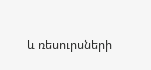և ռեսուրսների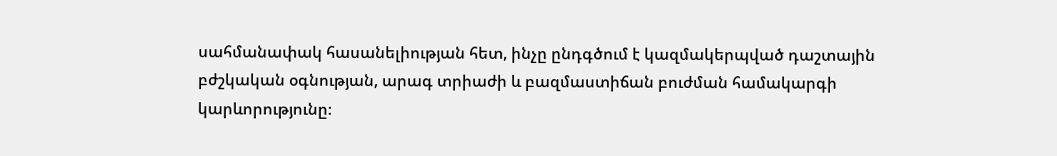սահմանափակ հասանելիության հետ, ինչը ընդգծում է կազմակերպված դաշտային բժշկական օգնության, արագ տրիաժի և բազմաստիճան բուժման համակարգի կարևորությունը։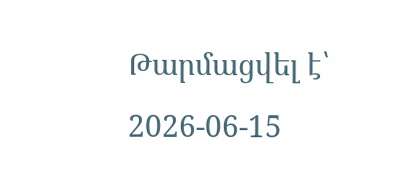Թարմացվել է՝ 2026-06-15